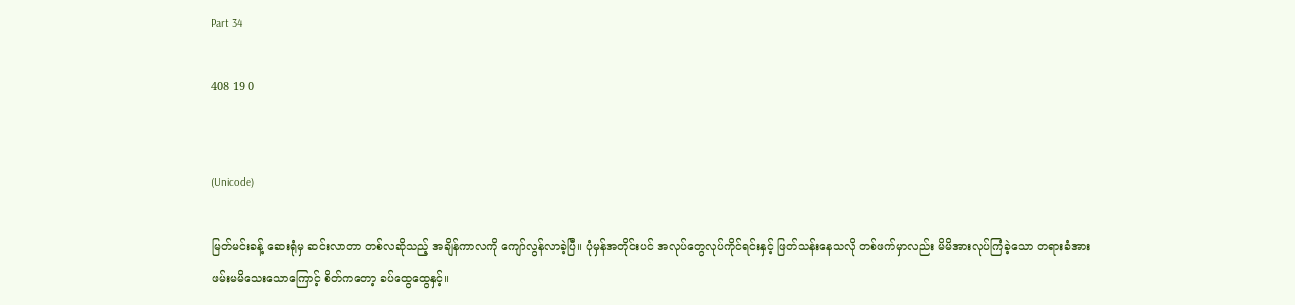Part 34

408 19 0


(Unicode)

မြတ်မင်းခန့် ဆေးရုံမှ ဆင်းလာတာ တစ်လဆိုသည့် အချိန်ကာလကို ကျော်လွန်လာခဲ့ပြီ။ ပုံမှန်အတိုင်းပင် အလုပ်တွေလုပ်ကိုင်ရင်းနှင့် ဖြတ်သန်းနေသလို တစ်ဖက်မှာလည်း မိမိအားလုပ်ကြံခဲ့သော တရားခံအား ဖမ်းမမိသေးသောကြောင့် စိတ်ကတော့ ခပ်ထွေထွေနှင့်။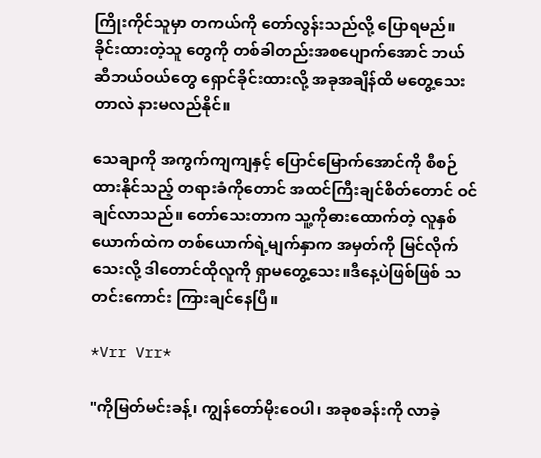ကြိုးကိုင်သူမှာ တကယ်ကို တော်လွန်းသည်လို့ ပြောရမည်။ ခိုင်းထားတဲ့သူ တွေကို တစ်ခါတည်းအစပျောက်အောင် ဘယ်ဆီဘယ်‌ဝယ်တွေ ရှောင်ခိုင်းထားလို့ အခုအချိန်ထိ မတွေ့သေးတာလဲ နားမလည်နိုင်။

သေချာကို အကွက်ကျကျနှင့် ပြောင်မြောက်အောင်ကို စီစဉ်ထားနိုင်သည့် တရားခံကိုတောင် အထင်ကြီးချင်စိတ်တောင် ဝင်ချင်လာသည်။ တော်သေးတာက သူ့ကိုဓားထောက်တဲ့ လူနှစ်ယောက်ထဲက တစ်ယောက်ရဲ့မျက်နှာက အမှတ်ကို မြင်လိုက်သေးလို့ ဒါတောင်ထိုလူကို ရှာမ‌တွေ့သေး။ဒီနေ့ပဲဖြစ်ဖြစ် သတင်းကောင်း ကြားချင်နေပြီ။

*Vrr Vrr*

"ကိုမြတ်မင်းခန့်၊ ကျွန်တော်မိုးဝေပါ၊ အခုစခန်းကို လာခဲ့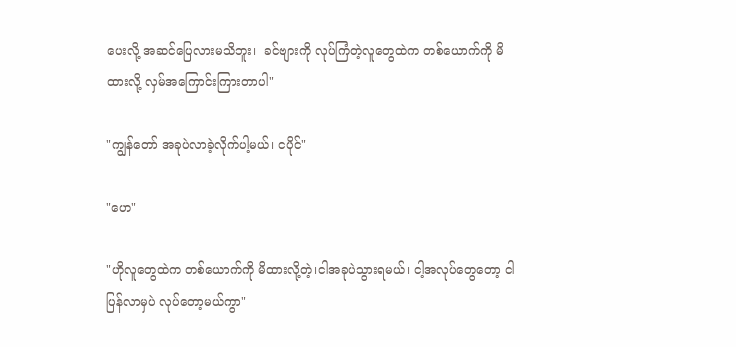ပေးလို့ အဆင်ပြေလားမသိဘူး၊  ခင်ဗျားကို လုပ်ကြံတဲ့လူတွေထဲက တစ်ယောက်ကို မိထားလို့ လှမ်အကြောင်းကြားတာပါ"

"ကျွန်တော် အခုပဲလာခဲ့လိုက်ပါ့မယ်၊ ငပိုင်"

"ဟေ"

"ဟိုလူတွေထဲက တစ်ယောက်ကို မိထားလို့တဲ့၊ငါအခုပဲသွားရမယ်၊ ငါ့အလုပ်တွေတော့ ငါပြန်လာမှပဲ လုပ်တော့မယ်ကွာ"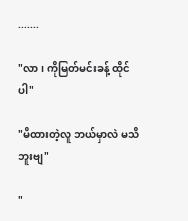.......

"လာ၊ ကိုမြတ်မင်းခန့် ထိုင်ပါ"

"မိထားတဲ့လူ ဘယ်မှာလဲ မသိဘူးဗျ"

"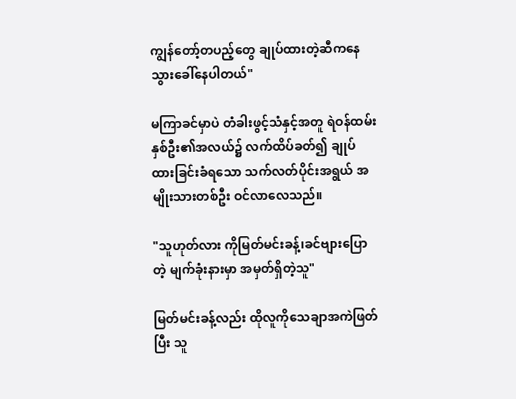ကျွန်တော့်တပည့်တွေ ချုပ်ထားတဲ့ဆီကနေ သွားခေါ်နေပါတယ်"

မကြာခင်မှာပဲ တံခါးဖွင့်သံနှင့်အတူ ရဲဝန်ထမ်းနှစ်ဦး၏အလယ်၌ လက်ထိပ်ခတ်၍ ချုပ်ထားခြင်းခံရသော သက်လတ်ပိုင်းအရွယ် အမျိုးသားတစ်ဦး ဝင်လာလေသည်။

"သူဟုတ်လား ကိုမြတ်မင်းခန့်၊ခင်ဗျားပြောတဲ့ မျက်ခုံးနားမှာ အမှတ်ရှိတဲ့သူ"

မြတ်မင်းခန့်လည်း ထိုလူကိုသေချာအကဲဖြတ်ပြီး သူ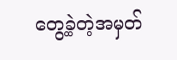တွေ့ခဲ့တဲ့အမှတ်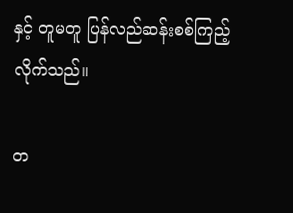နှင့် တူမတူ ပြန်လည်ဆန်းစစ်ကြည့်လိုက်သည်။

တ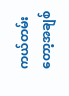ကယ်တမ်းတော့အချစ်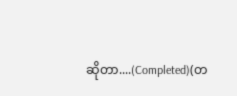ဆိုတာ....(Completed)(တ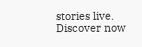stories live. Discover now